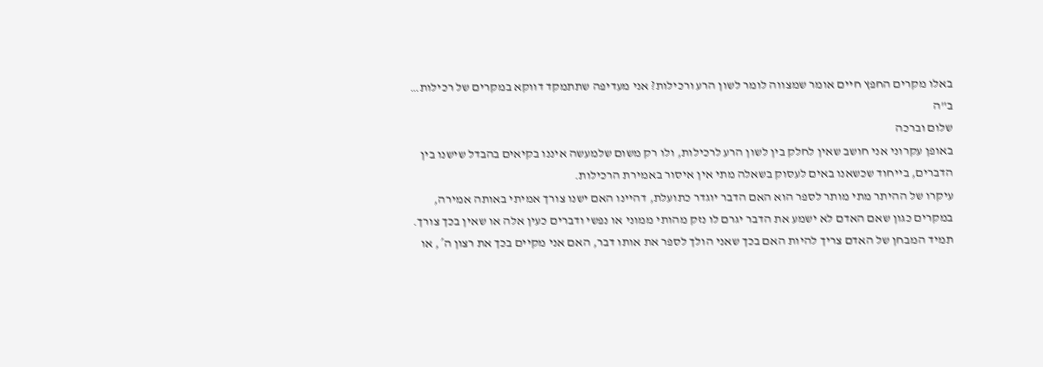באלו מקרים החפץ חיים אומר שמצווה לומר לשון הרע ורכילות? אני מעדיפה שתתמקד דווקא במקרים של רכילות…
ב"ה
שלום וברכה
באופן עקרוני אני חושב שאין לחלק בין לשון הרע לרכילות, ולו רק משום שלמעשה איננו בקיאים בהבדל שישנו בין הדברים, בייחוד שכשאנו באים לעסוק בשאלה מתי אין איסור באמירת הרכילות.
עיקרו של ההיתר מתי מותר לספר הוא האם הדבר יוגדר כתועלת, דהיינו האם ישנו צורך אמיתי באותה אמירה, במקרים כגון שאם האדם לא ישמע את הדבר יגרם לו נזק מהותי ממוני או נפשי ודברים כעין אלה או שאין בכך צורך.
תמיד המבחן של האדם צריך להיות האם בכך שאני הולך לספר את אותו דבר, האם אני מקיים בכך את רצון ה´, או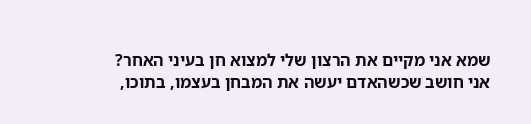שמא אני מקיים את הרצון שלי למצוא חן בעיני האחר?
אני חושב שכשהאדם יעשה את המבחן בעצמו, בתוכו,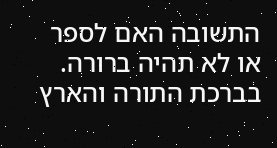התשובה האם לספר או לא תהיה ברורה.
בברכת התורה והארץ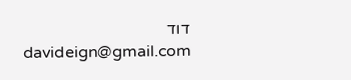דוד
davideign@gmail.com